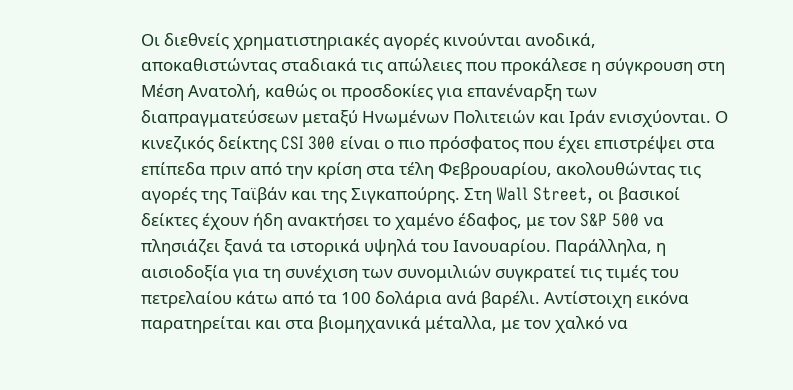Οι διεθνείς χρηματιστηριακές αγορές κινούνται ανοδικά, αποκαθιστώντας σταδιακά τις απώλειες που προκάλεσε η σύγκρουση στη Μέση Ανατολή, καθώς οι προσδοκίες για επανέναρξη των διαπραγματεύσεων μεταξύ Ηνωμένων Πολιτειών και Ιράν ενισχύονται. Ο κινεζικός δείκτης CSI 300 είναι ο πιο πρόσφατος που έχει επιστρέψει στα επίπεδα πριν από την κρίση στα τέλη Φεβρουαρίου, ακολουθώντας τις αγορές της Ταϊβάν και της Σιγκαπούρης. Στη Wall Street, οι βασικοί δείκτες έχουν ήδη ανακτήσει το χαμένο έδαφος, με τον S&P 500 να πλησιάζει ξανά τα ιστορικά υψηλά του Ιανουαρίου. Παράλληλα, η αισιοδοξία για τη συνέχιση των συνομιλιών συγκρατεί τις τιμές του πετρελαίου κάτω από τα 100 δολάρια ανά βαρέλι. Αντίστοιχη εικόνα παρατηρείται και στα βιομηχανικά μέταλλα, με τον χαλκό να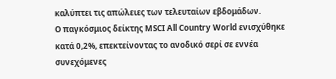καλύπτει τις απώλειες των τελευταίων εβδομάδων.
Ο παγκόσμιος δείκτης MSCI All Country World ενισχύθηκε κατά 0,2%, επεκτείνοντας το ανοδικό σερί σε εννέα συνεχόμενες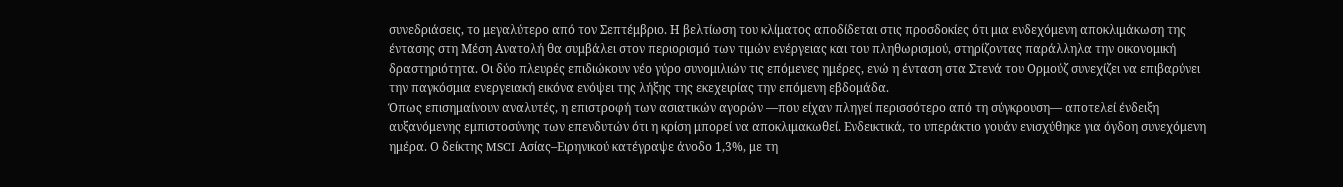συνεδριάσεις, το μεγαλύτερο από τον Σεπτέμβριο. Η βελτίωση του κλίματος αποδίδεται στις προσδοκίες ότι μια ενδεχόμενη αποκλιμάκωση της έντασης στη Μέση Ανατολή θα συμβάλει στον περιορισμό των τιμών ενέργειας και του πληθωρισμού, στηρίζοντας παράλληλα την οικονομική δραστηριότητα. Οι δύο πλευρές επιδιώκουν νέο γύρο συνομιλιών τις επόμενες ημέρες, ενώ η ένταση στα Στενά του Ορμούζ συνεχίζει να επιβαρύνει την παγκόσμια ενεργειακή εικόνα ενόψει της λήξης της εκεχειρίας την επόμενη εβδομάδα.
Όπως επισημαίνουν αναλυτές, η επιστροφή των ασιατικών αγορών —που είχαν πληγεί περισσότερο από τη σύγκρουση— αποτελεί ένδειξη αυξανόμενης εμπιστοσύνης των επενδυτών ότι η κρίση μπορεί να αποκλιμακωθεί. Ενδεικτικά, το υπεράκτιο γουάν ενισχύθηκε για όγδοη συνεχόμενη ημέρα. Ο δείκτης MSCI Ασίας–Ειρηνικού κατέγραψε άνοδο 1,3%, με τη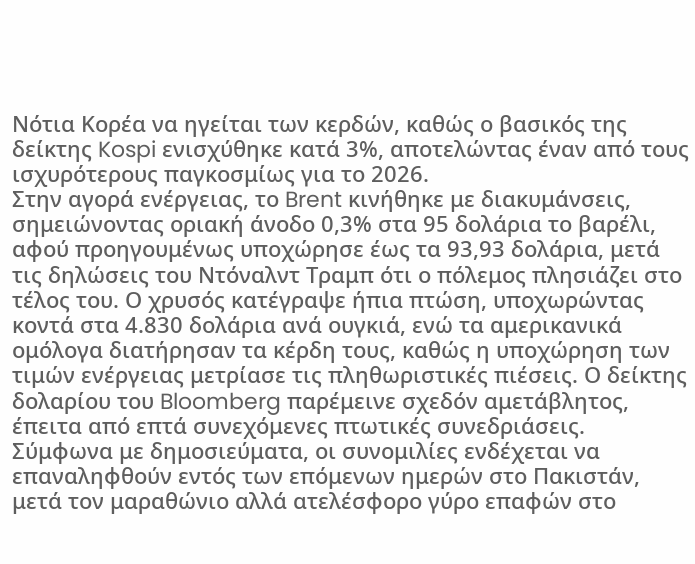Νότια Κορέα να ηγείται των κερδών, καθώς ο βασικός της δείκτης Kospi ενισχύθηκε κατά 3%, αποτελώντας έναν από τους ισχυρότερους παγκοσμίως για το 2026.
Στην αγορά ενέργειας, το Brent κινήθηκε με διακυμάνσεις, σημειώνοντας οριακή άνοδο 0,3% στα 95 δολάρια το βαρέλι, αφού προηγουμένως υποχώρησε έως τα 93,93 δολάρια, μετά τις δηλώσεις του Ντόναλντ Τραμπ ότι ο πόλεμος πλησιάζει στο τέλος του. Ο χρυσός κατέγραψε ήπια πτώση, υποχωρώντας κοντά στα 4.830 δολάρια ανά ουγκιά, ενώ τα αμερικανικά ομόλογα διατήρησαν τα κέρδη τους, καθώς η υποχώρηση των τιμών ενέργειας μετρίασε τις πληθωριστικές πιέσεις. Ο δείκτης δολαρίου του Bloomberg παρέμεινε σχεδόν αμετάβλητος, έπειτα από επτά συνεχόμενες πτωτικές συνεδριάσεις.
Σύμφωνα με δημοσιεύματα, οι συνομιλίες ενδέχεται να επαναληφθούν εντός των επόμενων ημερών στο Πακιστάν, μετά τον μαραθώνιο αλλά ατελέσφορο γύρο επαφών στο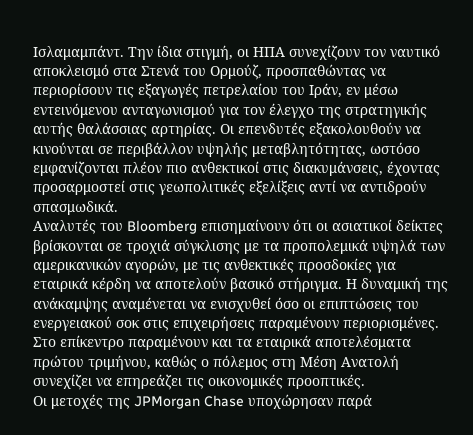Ισλαμαμπάντ. Την ίδια στιγμή, οι ΗΠΑ συνεχίζουν τον ναυτικό αποκλεισμό στα Στενά του Ορμούζ, προσπαθώντας να περιορίσουν τις εξαγωγές πετρελαίου του Ιράν, εν μέσω εντεινόμενου ανταγωνισμού για τον έλεγχο της στρατηγικής αυτής θαλάσσιας αρτηρίας. Οι επενδυτές εξακολουθούν να κινούνται σε περιβάλλον υψηλής μεταβλητότητας, ωστόσο εμφανίζονται πλέον πιο ανθεκτικοί στις διακυμάνσεις, έχοντας προσαρμοστεί στις γεωπολιτικές εξελίξεις αντί να αντιδρούν σπασμωδικά.
Αναλυτές του Bloomberg επισημαίνουν ότι οι ασιατικοί δείκτες βρίσκονται σε τροχιά σύγκλισης με τα προπολεμικά υψηλά των αμερικανικών αγορών, με τις ανθεκτικές προσδοκίες για εταιρικά κέρδη να αποτελούν βασικό στήριγμα. Η δυναμική της ανάκαμψης αναμένεται να ενισχυθεί όσο οι επιπτώσεις του ενεργειακού σοκ στις επιχειρήσεις παραμένουν περιορισμένες. Στο επίκεντρο παραμένουν και τα εταιρικά αποτελέσματα πρώτου τριμήνου, καθώς ο πόλεμος στη Μέση Ανατολή συνεχίζει να επηρεάζει τις οικονομικές προοπτικές.
Οι μετοχές της JPMorgan Chase υποχώρησαν παρά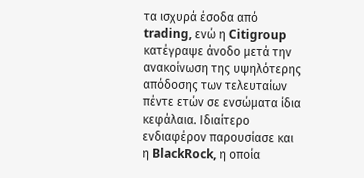τα ισχυρά έσοδα από trading, ενώ η Citigroup κατέγραψε άνοδο μετά την ανακοίνωση της υψηλότερης απόδοσης των τελευταίων πέντε ετών σε ενσώματα ίδια κεφάλαια. Ιδιαίτερο ενδιαφέρον παρουσίασε και η BlackRock, η οποία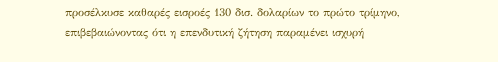προσέλκυσε καθαρές εισροές 130 δισ. δολαρίων το πρώτο τρίμηνο, επιβεβαιώνοντας ότι η επενδυτική ζήτηση παραμένει ισχυρή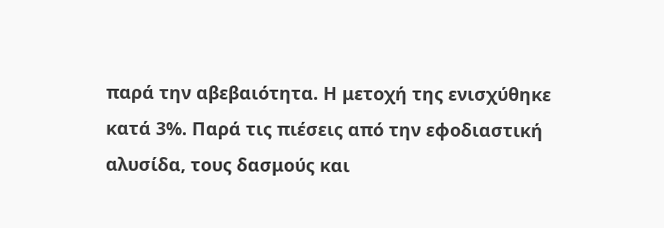παρά την αβεβαιότητα. Η μετοχή της ενισχύθηκε κατά 3%. Παρά τις πιέσεις από την εφοδιαστική αλυσίδα, τους δασμούς και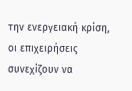την ενεργειακή κρίση, οι επιχειρήσεις συνεχίζουν να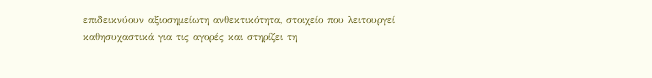επιδεικνύουν αξιοσημείωτη ανθεκτικότητα, στοιχείο που λειτουργεί καθησυχαστικά για τις αγορές και στηρίζει τη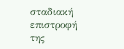σταδιακή επιστροφή της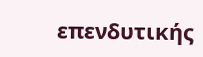επενδυτικής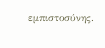εμπιστοσύνης.